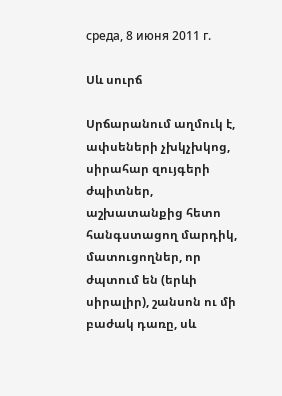среда, 8 июня 2011 г.

Սև սուրճ

Սրճարանում աղմուկ է, ափսեների չխկչխկոց, սիրահար զույգերի ժպիտներ, աշխատանքից հետո հանգստացող մարդիկ, մատուցողներ, որ ժպտում են (երևի սիրալիր), շանսոն ու մի բաժակ դառը, սև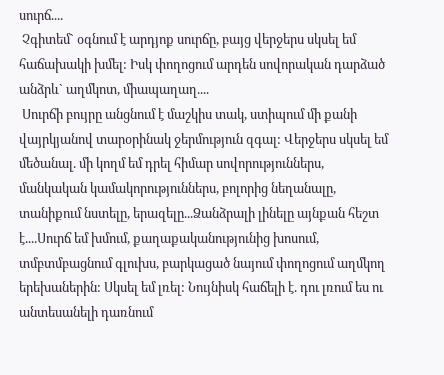սուրճ....
 Չգիտեմ` օգնում է արդյոք սուրճը, բայց վերջերս սկսել եմ հաճախակի խմել: Իսկ փողոցում արդեն սովորական դարձած անձրև` աղմկոտ, միապաղաղ....
 Սուրճի բույրը անցնում է մաշկիս տակ, ստիպում մի քանի վայրկյանով տարօրինակ ջերմություն զգալ: Վերջերս սկսել եմ մեծանալ. մի կողմ եմ դրել հիմար սովորություններս, մանկական կամակորություններս, բոլորից նեղանալը, տանիքում նստելը, երազելը...Ձանձրալի լինելը այնքան հեշտ է....Սուրճ եմ խմում, քաղաքականությունից խոսում, տմբտմբացնում գլուխս, բարկացած նայում փողոցում աղմկող երեխաներին: Սկսել եմ լռել: Նույնիսկ հաճելի է. դու լռում ես ու անտեսանելի դառնում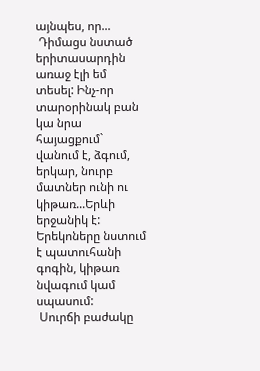այնպես, որ...
 Դիմացս նստած երիտասարդին առաջ էլի եմ տեսել: Ինչ-որ տարօրինակ բան կա նրա հայացքում` վանում է, ձգում, երկար, նուրբ մատներ ունի ու կիթառ...Երևի երջանիկ է: Երեկոները նստում է պատուհանի գոգին, կիթառ նվագում կամ սպասում:
 Սուրճի բաժակը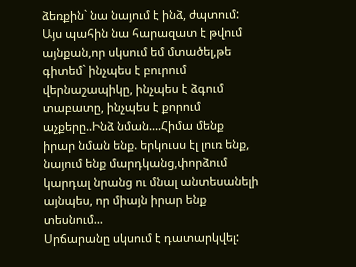ձեռքին` նա նայում է ինձ, ժպտում: Այս պահին նա հարազատ է թվում այնքան,որ սկսում եմ մտածել,թե գիտեմ` ինչպես է բուրում վերնաշապիկը, ինչպես է ձգում տաբատը, ինչպես է քորում աչքերը..Ինձ նման....Հիմա մենք իրար նման ենք. երկուսս էլ լուռ ենք, նայում ենք մարդկանց,փորձում կարդալ նրանց ու մնալ անտեսանելի այնպես, որ միայն իրար ենք տեսնում...
Սրճարանը սկսում է դատարկվել: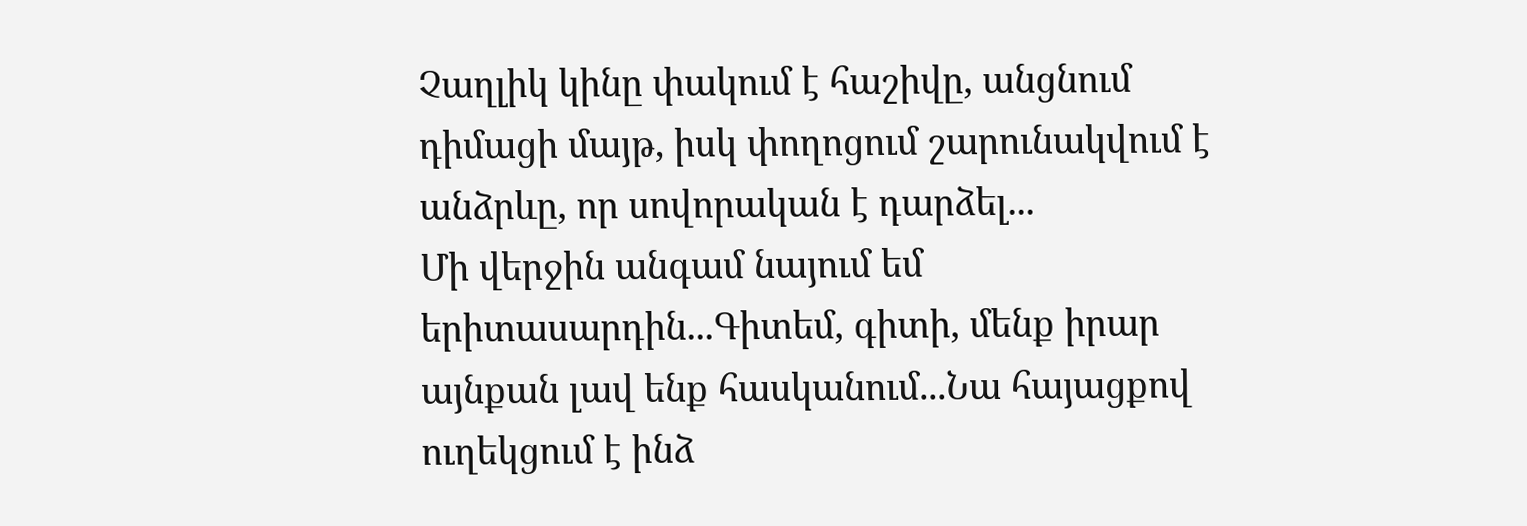Չաղլիկ կինը փակում է հաշիվը, անցնում դիմացի մայթ, իսկ փողոցում շարունակվում է անձրևը, որ սովորական է դարձել...
Մի վերջին անգամ նայում եմ երիտասարդին...Գիտեմ, գիտի, մենք իրար այնքան լավ ենք հասկանում...Նա հայացքով ուղեկցում է ինձ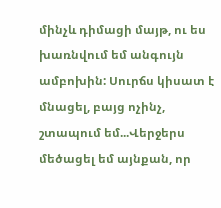մինչև դիմացի մայթ, ու ես խառնվում եմ անգույն ամբոխին: Սուրճս կիսատ է մնացել, բայց ոչինչ, շտապում եմ...Վերջերս մեծացել եմ այնքան, որ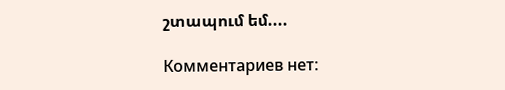շտապում եմ....

Комментариев нет: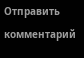Отправить комментарий